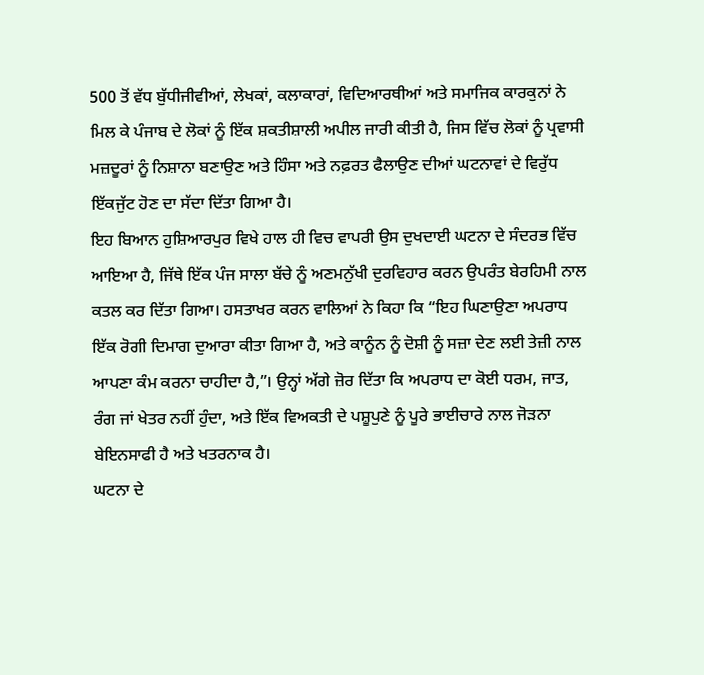500 ਤੋਂ ਵੱਧ ਬੁੱਧੀਜੀਵੀਆਂ, ਲੇਖਕਾਂ, ਕਲਾਕਾਰਾਂ, ਵਿਦਿਆਰਥੀਆਂ ਅਤੇ ਸਮਾਜਿਕ ਕਾਰਕੁਨਾਂ ਨੇ ਮਿਲ ਕੇ ਪੰਜਾਬ ਦੇ ਲੋਕਾਂ ਨੂੰ ਇੱਕ ਸ਼ਕਤੀਸ਼ਾਲੀ ਅਪੀਲ ਜਾਰੀ ਕੀਤੀ ਹੈ, ਜਿਸ ਵਿੱਚ ਲੋਕਾਂ ਨੂੰ ਪ੍ਰਵਾਸੀ ਮਜ਼ਦੂਰਾਂ ਨੂੰ ਨਿਸ਼ਾਨਾ ਬਣਾਉਣ ਅਤੇ ਹਿੰਸਾ ਅਤੇ ਨਫ਼ਰਤ ਫੈਲਾਉਣ ਦੀਆਂ ਘਟਨਾਵਾਂ ਦੇ ਵਿਰੁੱਧ ਇੱਕਜੁੱਟ ਹੋਣ ਦਾ ਸੱਦਾ ਦਿੱਤਾ ਗਿਆ ਹੈ।
ਇਹ ਬਿਆਨ ਹੁਸ਼ਿਆਰਪੁਰ ਵਿਖੇ ਹਾਲ ਹੀ ਵਿਚ ਵਾਪਰੀ ਉਸ ਦੁਖਦਾਈ ਘਟਨਾ ਦੇ ਸੰਦਰਭ ਵਿੱਚ ਆਇਆ ਹੈ, ਜਿੱਥੇ ਇੱਕ ਪੰਜ ਸਾਲਾ ਬੱਚੇ ਨੂੰ ਅਣਮਨੁੱਖੀ ਦੁਰਵਿਹਾਰ ਕਰਨ ਉਪਰੰਤ ਬੇਰਹਿਮੀ ਨਾਲ ਕਤਲ ਕਰ ਦਿੱਤਾ ਗਿਆ। ਹਸਤਾਖਰ ਕਰਨ ਵਾਲਿਆਂ ਨੇ ਕਿਹਾ ਕਿ “ਇਹ ਘਿਣਾਉਣਾ ਅਪਰਾਧ ਇੱਕ ਰੋਗੀ ਦਿਮਾਗ ਦੁਆਰਾ ਕੀਤਾ ਗਿਆ ਹੈ, ਅਤੇ ਕਾਨੂੰਨ ਨੂੰ ਦੋਸ਼ੀ ਨੂੰ ਸਜ਼ਾ ਦੇਣ ਲਈ ਤੇਜ਼ੀ ਨਾਲ ਆਪਣਾ ਕੰਮ ਕਰਨਾ ਚਾਹੀਦਾ ਹੈ,”। ਉਨ੍ਹਾਂ ਅੱਗੇ ਜ਼ੋਰ ਦਿੱਤਾ ਕਿ ਅਪਰਾਧ ਦਾ ਕੋਈ ਧਰਮ, ਜਾਤ, ਰੰਗ ਜਾਂ ਖੇਤਰ ਨਹੀਂ ਹੁੰਦਾ, ਅਤੇ ਇੱਕ ਵਿਅਕਤੀ ਦੇ ਪਸ਼ੂਪੁਣੇ ਨੂੰ ਪੂਰੇ ਭਾਈਚਾਰੇ ਨਾਲ ਜੋੜਨਾ ਬੇਇਨਸਾਫੀ ਹੈ ਅਤੇ ਖਤਰਨਾਕ ਹੈ।
ਘਟਨਾ ਦੇ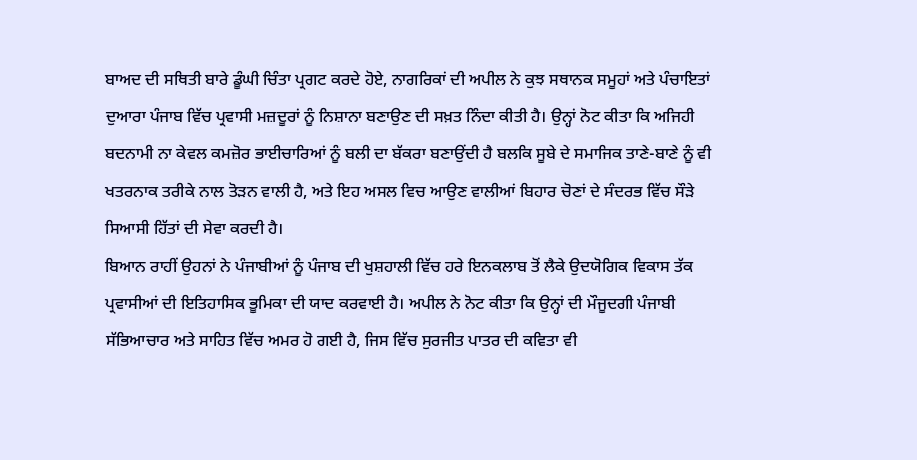ਬਾਅਦ ਦੀ ਸਥਿਤੀ ਬਾਰੇ ਡੂੰਘੀ ਚਿੰਤਾ ਪ੍ਰਗਟ ਕਰਦੇ ਹੋਏ, ਨਾਗਰਿਕਾਂ ਦੀ ਅਪੀਲ ਨੇ ਕੁਝ ਸਥਾਨਕ ਸਮੂਹਾਂ ਅਤੇ ਪੰਚਾਇਤਾਂ ਦੁਆਰਾ ਪੰਜਾਬ ਵਿੱਚ ਪ੍ਰਵਾਸੀ ਮਜ਼ਦੂਰਾਂ ਨੂੰ ਨਿਸ਼ਾਨਾ ਬਣਾਉਣ ਦੀ ਸਖ਼ਤ ਨਿੰਦਾ ਕੀਤੀ ਹੈ। ਉਨ੍ਹਾਂ ਨੋਟ ਕੀਤਾ ਕਿ ਅਜਿਹੀ ਬਦਨਾਮੀ ਨਾ ਕੇਵਲ ਕਮਜ਼ੋਰ ਭਾਈਚਾਰਿਆਂ ਨੂੰ ਬਲੀ ਦਾ ਬੱਕਰਾ ਬਣਾਉਂਦੀ ਹੈ ਬਲਕਿ ਸੂਬੇ ਦੇ ਸਮਾਜਿਕ ਤਾਣੇ-ਬਾਣੇ ਨੂੰ ਵੀ ਖਤਰਨਾਕ ਤਰੀਕੇ ਨਾਲ ਤੋੜਨ ਵਾਲੀ ਹੈ, ਅਤੇ ਇਹ ਅਸਲ ਵਿਚ ਆਉਣ ਵਾਲੀਆਂ ਬਿਹਾਰ ਚੋਣਾਂ ਦੇ ਸੰਦਰਭ ਵਿੱਚ ਸੌੜੇ ਸਿਆਸੀ ਹਿੱਤਾਂ ਦੀ ਸੇਵਾ ਕਰਦੀ ਹੈ।
ਬਿਆਨ ਰਾਹੀਂ ਉਹਨਾਂ ਨੇ ਪੰਜਾਬੀਆਂ ਨੂੰ ਪੰਜਾਬ ਦੀ ਖੁਸ਼ਹਾਲੀ ਵਿੱਚ ਹਰੇ ਇਨਕਲਾਬ ਤੋਂ ਲੈਕੇ ਉਦਯੋਗਿਕ ਵਿਕਾਸ ਤੱਕ ਪ੍ਰਵਾਸੀਆਂ ਦੀ ਇਤਿਹਾਸਿਕ ਭੂਮਿਕਾ ਦੀ ਯਾਦ ਕਰਵਾਈ ਹੈ। ਅਪੀਲ ਨੇ ਨੋਟ ਕੀਤਾ ਕਿ ਉਨ੍ਹਾਂ ਦੀ ਮੌਜੂਦਗੀ ਪੰਜਾਬੀ ਸੱਭਿਆਚਾਰ ਅਤੇ ਸਾਹਿਤ ਵਿੱਚ ਅਮਰ ਹੋ ਗਈ ਹੈ, ਜਿਸ ਵਿੱਚ ਸੁਰਜੀਤ ਪਾਤਰ ਦੀ ਕਵਿਤਾ ਵੀ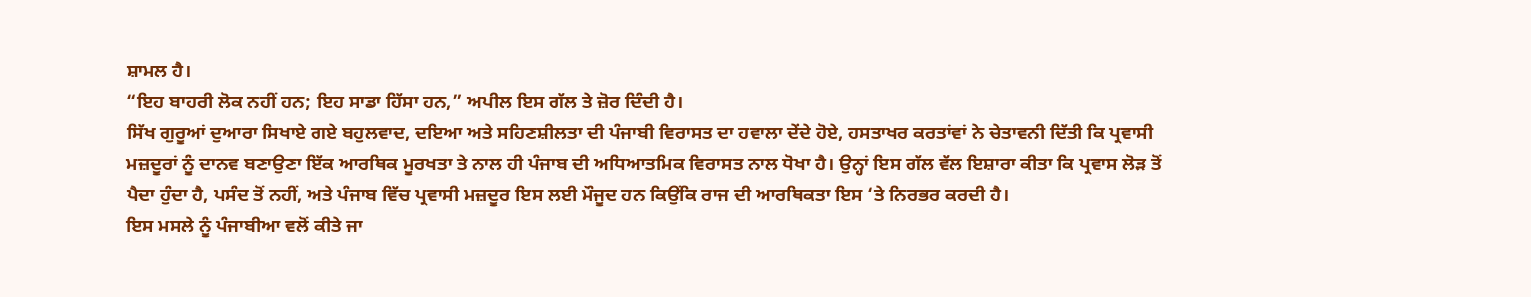ਸ਼ਾਮਲ ਹੈ।
“ਇਹ ਬਾਹਰੀ ਲੋਕ ਨਹੀਂ ਹਨ; ਇਹ ਸਾਡਾ ਹਿੱਸਾ ਹਨ,” ਅਪੀਲ ਇਸ ਗੱਲ ਤੇ ਜ਼ੋਰ ਦਿੰਦੀ ਹੈ।
ਸਿੱਖ ਗੁਰੂਆਂ ਦੁਆਰਾ ਸਿਖਾਏ ਗਏ ਬਹੁਲਵਾਦ, ਦਇਆ ਅਤੇ ਸਹਿਣਸ਼ੀਲਤਾ ਦੀ ਪੰਜਾਬੀ ਵਿਰਾਸਤ ਦਾ ਹਵਾਲਾ ਦੇਂਦੇ ਹੋਏ, ਹਸਤਾਖਰ ਕਰਤਾਂਵਾਂ ਨੇ ਚੇਤਾਵਨੀ ਦਿੱਤੀ ਕਿ ਪ੍ਰਵਾਸੀ ਮਜ਼ਦੂਰਾਂ ਨੂੰ ਦਾਨਵ ਬਣਾਉਣਾ ਇੱਕ ਆਰਥਿਕ ਮੂਰਖਤਾ ਤੇ ਨਾਲ ਹੀ ਪੰਜਾਬ ਦੀ ਅਧਿਆਤਮਿਕ ਵਿਰਾਸਤ ਨਾਲ ਧੋਖਾ ਹੈ। ਉਨ੍ਹਾਂ ਇਸ ਗੱਲ ਵੱਲ ਇਸ਼ਾਰਾ ਕੀਤਾ ਕਿ ਪ੍ਰਵਾਸ ਲੋੜ ਤੋਂ ਪੈਦਾ ਹੁੰਦਾ ਹੈ, ਪਸੰਦ ਤੋਂ ਨਹੀਂ, ਅਤੇ ਪੰਜਾਬ ਵਿੱਚ ਪ੍ਰਵਾਸੀ ਮਜ਼ਦੂਰ ਇਸ ਲਈ ਮੌਜੂਦ ਹਨ ਕਿਉਂਕਿ ਰਾਜ ਦੀ ਆਰਥਿਕਤਾ ਇਸ ‘ਤੇ ਨਿਰਭਰ ਕਰਦੀ ਹੈ।
ਇਸ ਮਸਲੇ ਨੂੰ ਪੰਜਾਬੀਆ ਵਲੋਂ ਕੀਤੇ ਜਾ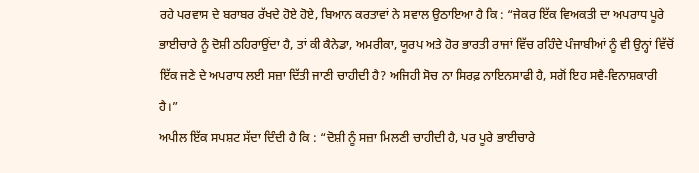ਰਹੇ ਪਰਵਾਸ ਦੇ ਬਰਾਬਰ ਰੱਖਦੇ ਹੋਏ ਹੋਏ, ਬਿਆਨ ਕਰਤਾਵਾਂ ਨੇ ਸਵਾਲ ਉਠਾਇਆ ਹੈ ਕਿ : “ਜੇਕਰ ਇੱਕ ਵਿਅਕਤੀ ਦਾ ਅਪਰਾਧ ਪੂਰੇ ਭਾਈਚਾਰੇ ਨੂੰ ਦੋਸ਼ੀ ਠਹਿਰਾਉਂਦਾ ਹੈ, ਤਾਂ ਕੀ ਕੈਨੇਡਾ, ਅਮਰੀਕਾ, ਯੂਰਪ ਅਤੇ ਹੋਰ ਭਾਰਤੀ ਰਾਜਾਂ ਵਿੱਚ ਰਹਿੰਦੇ ਪੰਜਾਬੀਆਂ ਨੂੰ ਵੀ ਉਨ੍ਹਾਂ ਵਿੱਚੋਂ ਇੱਕ ਜਣੇ ਦੇ ਅਪਰਾਧ ਲਈ ਸਜ਼ਾ ਦਿੱਤੀ ਜਾਣੀ ਚਾਹੀਦੀ ਹੈ? ਅਜਿਹੀ ਸੋਚ ਨਾ ਸਿਰਫ਼ ਨਾਇਨਸਾਫੀ ਹੈ, ਸਗੋਂ ਇਹ ਸਵੈ-ਵਿਨਾਸ਼ਕਾਰੀ ਹੈ।”
ਅਪੀਲ ਇੱਕ ਸਪਸ਼ਟ ਸੱਦਾ ਦਿੰਦੀ ਹੈ ਕਿ : “ਦੋਸ਼ੀ ਨੂੰ ਸਜ਼ਾ ਮਿਲਣੀ ਚਾਹੀਦੀ ਹੈ, ਪਰ ਪੂਰੇ ਭਾਈਚਾਰੇ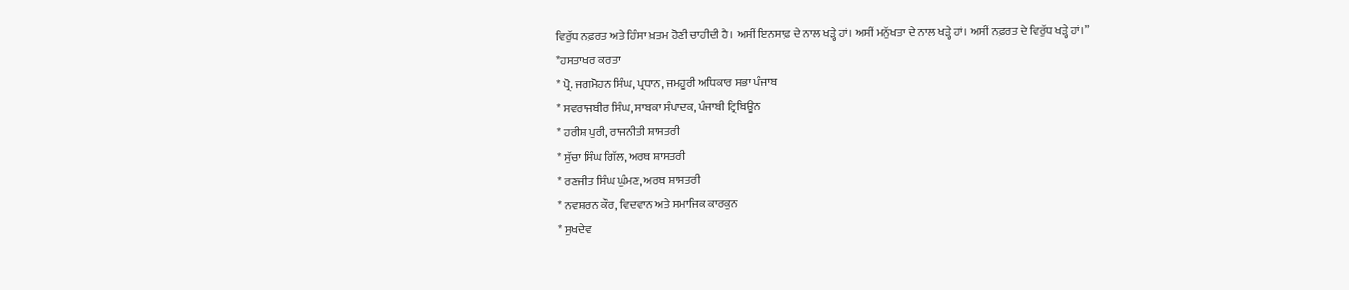ਵਿਰੁੱਧ ਨਫ਼ਰਤ ਅਤੇ ਹਿੰਸਾ ਖ਼ਤਮ ਹੋਣੀ ਚਾਹੀਦੀ ਹੈ। ਅਸੀਂ ਇਨਸਾਫ਼ ਦੇ ਨਾਲ ਖੜ੍ਹੇ ਹਾਂ। ਅਸੀਂ ਮਨੁੱਖਤਾ ਦੇ ਨਾਲ ਖੜ੍ਹੇ ਹਾਂ। ਅਸੀਂ ਨਫ਼ਰਤ ਦੇ ਵਿਰੁੱਧ ਖੜ੍ਹੇ ਹਾਂ।”
*ਹਸਤਾਖਰ ਕਰਤਾ
* ਪ੍ਰੋ. ਜਗਮੋਹਨ ਸਿੰਘ, ਪ੍ਰਧਾਨ, ਜਮਹੂਰੀ ਅਧਿਕਾਰ ਸਭਾ ਪੰਜਾਬ
* ਸਵਰਾਜਬੀਰ ਸਿੰਘ, ਸਾਬਕਾ ਸੰਪਾਦਕ, ਪੰਜਾਬੀ ਟ੍ਰਿਬਿਊਨ
* ਹਰੀਸ਼ ਪੁਰੀ, ਰਾਜਨੀਤੀ ਸ਼ਾਸਤਰੀ
* ਸੁੱਚਾ ਸਿੰਘ ਗਿੱਲ, ਅਰਥ ਸ਼ਾਸਤਰੀ
* ਰਣਜੀਤ ਸਿੰਘ ਘੁੰਮਣ, ਅਰਥ ਸ਼ਾਸਤਰੀ
* ਨਵਸ਼ਰਨ ਕੌਰ, ਵਿਦਵਾਨ ਅਤੇ ਸਮਾਜਿਕ ਕਾਰਕੁਨ
* ਸੁਖਦੇਵ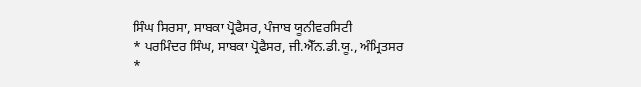ਸਿੰਘ ਸਿਰਸਾ, ਸਾਬਕਾ ਪ੍ਰੋਫੈਸਰ, ਪੰਜਾਬ ਯੂਨੀਵਰਸਿਟੀ
* ਪਰਮਿੰਦਰ ਸਿੰਘ, ਸਾਬਕਾ ਪ੍ਰੋਫੈਸਰ, ਜੀ.ਐੱਨ.ਡੀ.ਯੂ., ਅੰਮ੍ਰਿਤਸਰ
*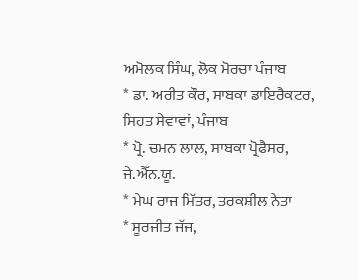ਅਮੋਲਕ ਸਿੰਘ, ਲੋਕ ਮੋਰਚਾ ਪੰਜਾਬ
* ਡਾ. ਅਰੀਤ ਕੌਰ, ਸਾਬਕਾ ਡਾਇਰੈਕਟਰ, ਸਿਹਤ ਸੇਵਾਵਾਂ, ਪੰਜਾਬ
* ਪ੍ਰੋ. ਚਮਨ ਲਾਲ, ਸਾਬਕਾ ਪ੍ਰੋਫੈਸਰ, ਜੇ.ਐੱਨ.ਯੂ.
* ਮੇਘ ਰਾਜ ਮਿੱਤਰ, ਤਰਕਸ਼ੀਲ ਨੇਤਾ
* ਸੂਰਜੀਤ ਜੱਜ,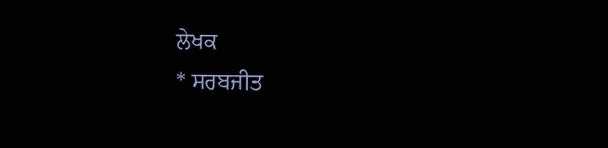ਲੇਖਕ
* ਸਰਬਜੀਤ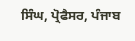ਸਿੰਘ, ਪ੍ਰੋਫੈਸਰ, ਪੰਜਾਬ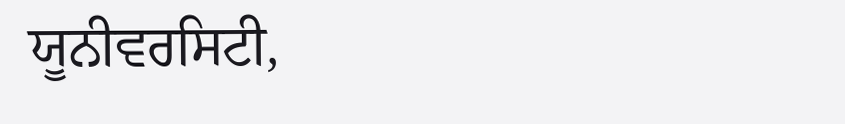ਯੂਨੀਵਰਸਿਟੀ,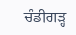ਚੰਡੀਗੜ੍ਹ